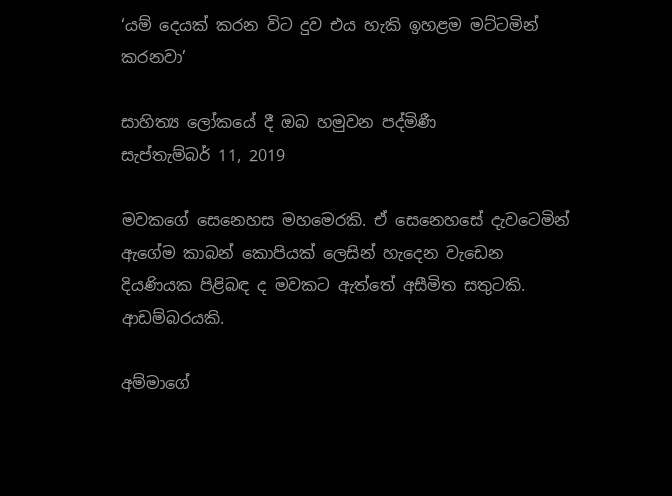‘යම් දෙයක් කරන විට දුව එය හැකි ඉහළම මට්ටමින් කරනවා’

සාහිත්‍ය ලෝකයේ දී ඔබ හමුවන පද්මිණී
සැප්තැම්බර් 11, 2019

මවකගේ සෙනෙහස මහමෙරකි. ඒ සෙනෙහසේ දැවටෙමින් ඇගේම කාබන් කොපියක් ලෙසින් හැදෙන වැඩෙන දියණියක පිළිබඳ ද මවකට ඇත්තේ අසීමිත සතුටකි. ආඩම්බරයකි.

අම්මාගේ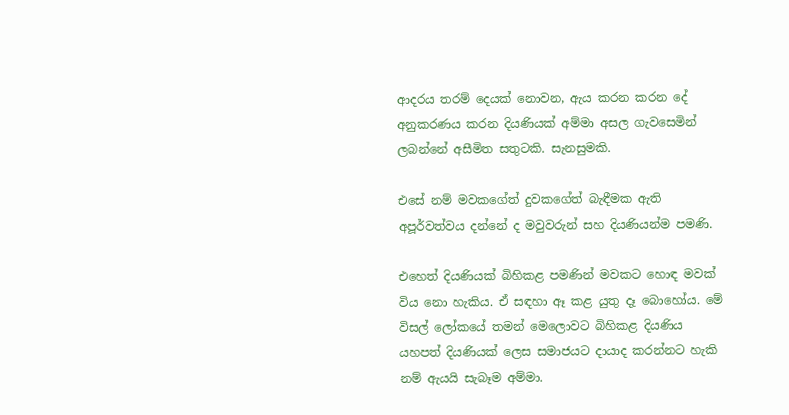ආදරය තරම් දෙයක් නොවන, ඇය කරන කරන දේ අනුකරණය කරන දියණියක් අම්මා අසල ගැවසෙමින් ලබන්නේ අසීමිත සතුටකි. සැනසුමකි.

එසේ නම් මවකගේත් දුවකගේත් බැඳීමක ඇති අපූර්වත්වය දන්නේ ද මවුවරුන් සහ දියණියන්ම පමණි.

එහෙත් දියණියක් බිහිකළ පමණින් මවකට හොඳ මවක් විය නො හැකිය. ඒ සඳහා ඈ කළ යුතු දෑ බොහෝය. මේ විසල් ලෝකයේ තමන් මෙලොවට බිහිකළ දියණිය යහපත් දියණියක් ලෙස සමාජයට දායාද කරන්නට හැකි නම් ඇයයි සැබෑම අම්මා.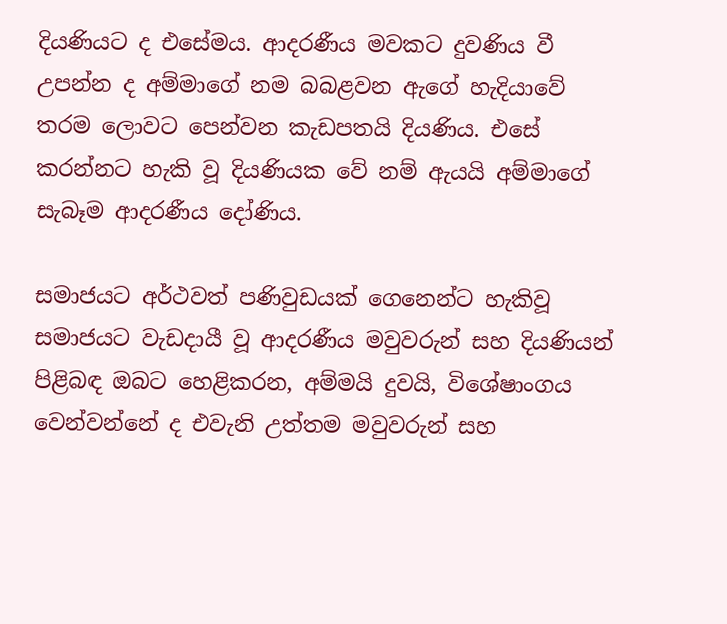දියණියට ද එසේමය. ආදරණීය මවකට දුවණිය වී උපන්න ද අම්මාගේ නම බබළවන ඇගේ හැදියාවේ තරම ලොවට පෙන්වන කැඩපතයි දියණිය. එසේ කරන්නට හැකි වූ දියණියක වේ නම් ඇයයි අම්මාගේ සැබෑම ආදරණීය දෝණිය.

සමාජයට අර්ථවත් පණිවුඩයක් ගෙනෙන්ට හැකිවූ සමාජයට වැඩදායී වූ ආදරණීය මවුවරුන් සහ දියණියන් පිළිබඳ ඔබට හෙළිකරන, අම්මයි දුවයි, විශේෂාංගය වෙන්වන්නේ ද එවැනි උත්තම මවුවරුන් සහ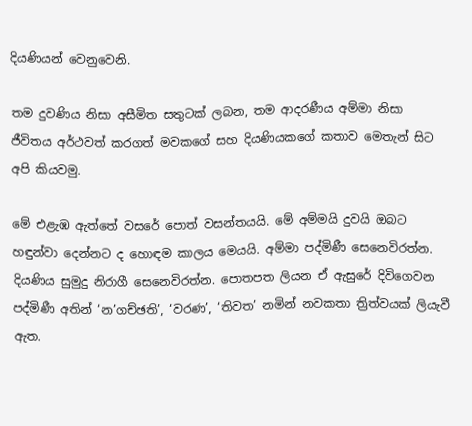දියණියන් වෙනුවෙනි.

තම දුවණිය නිසා අසීමිත සතුටක් ලබන, තම ආදරණීය අම්මා නිසා ජීවිතය අර්ථවත් කරගත් මවකගේ සහ දියණියකගේ කතාව මෙතැන් සිට අපි කියවමු.

මේ එළැඹ ඇත්තේ වසරේ පොත් වසන්තයයි. මේ අම්මයි දුවයි ඔබට හඳුන්වා දෙන්නට ද හොඳම කාලය මෙයයි. අම්මා පද්මිණී සෙනෙවිරත්න. දියණිය සුමුදු නිරාගී සෙනෙවිරත්න. පොතපත ලියන ඒ ඇසුරේ දිවිගෙවන පද්මිණී අතින් ‘න’ගච්ඡති’, ‘වරණ’, ‘තිවත’ නමින් නවකතා ත්‍රිත්වයක් ලියැවී ඇත.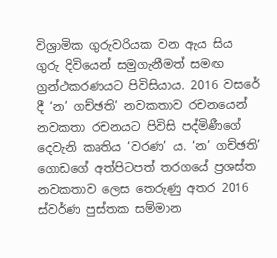විශ්‍රාමික ගුරුවරියක වන ඇය සිය ගුරු දිවියෙන් සමුගැනීමත් සමඟ ග්‍රන්ථකරණයට පිවිසියාය. 2016 වසරේ දී ‘න’ ගච්ඡති’ නවකතාව රචනයෙන් නවකතා රචනයට පිවිසි පද්මිණීගේ දෙවැනි කෘතිය ‘වරණ’ ය. ‘න’ ගච්ඡති’ ගොඩගේ අත්පිටපත් තරගයේ ප්‍රශස්ත නවකතාව ලෙස තෙරුණු අතර 2016 ස්වර්ණ පුස්තක සම්මාන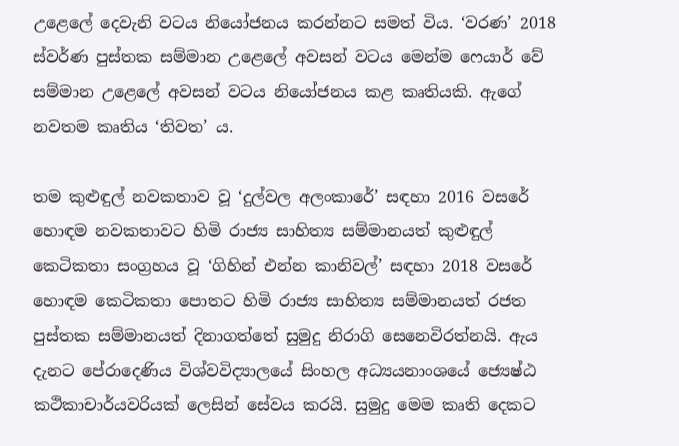උළෙලේ දෙවැනි වටය නියෝජනය කරන්නට සමත් විය. ‘වරණ’ 2018 ස්වර්ණ පුස්තක සම්මාන උළෙලේ අවසන් වටය මෙන්ම ෆෙයාර් වේ සම්මාන උළෙලේ අවසන් වටය නියෝජනය කළ කෘතියකි. ඇගේ නවතම කෘතිය ‘තිවත’ ය.

තම කුළුඳුල් නවකතාව වූ ‘දුල්වල අලංකාරේ’ සඳහා 2016 වසරේ හොඳම නවකතාවට හිමි රාජ්‍ය සාහිත්‍ය සම්මානයත් කුළුඳුල් කෙටිකතා සංග්‍රහය වූ ‘ගිහින් එන්න කානිවල්’ සඳහා 2018 වසරේ හොඳම කෙටිකතා පොතට හිමි රාජ්‍ය සාහිත්‍ය සම්මානයත් රජත පුස්තක සම්මානයත් දිනාගත්තේ සුමුදු නිරාගි සෙනෙවිරත්නයි. ඇය දැනට පේරාදෙණිය විශ්වවිද්‍යාලයේ සිංහල අධ්‍යයනාංශයේ ජ්‍යෙෂ්ඨ කථිකාචාර්යවරියක් ලෙසින් සේවය කරයි. සුමුදු මෙම කෘති දෙකට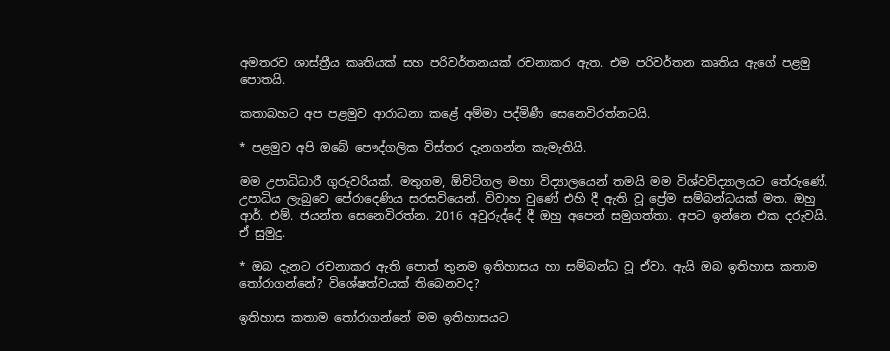අමතරව ශාස්ත්‍රීය කෘතියක් සහ පරිවර්තනයක් රචනාකර ඇත. එම පරිවර්තන කෘතිය ඇගේ පළමු පොතයි.

කතාබහට අප පළමුව ආරාධනා කළේ අම්මා පද්මිණී සෙනෙවිරත්නටයි.

* පළමුව අපි ඔබේ පෞද්ගලික විස්තර දැනගන්න කැමැතියි.

මම උපාධිධාරී ගුරුවරියක්. මතුගම, ඕවිටිගල මහා විද්‍යාලයෙන් තමයි මම විශ්වවිද්‍යාලයට තේරුණේ. උපාධිය ලැබුවෙ පේරාදෙණිය සරසවියෙන්. විවාහ වුණේ එහි දී ඇති වූ ප්‍රේම සම්බන්ධයක් මත. ඔහු ආර්. එම්. ජයන්ත සෙනෙවිරත්න. 2016 අවුරුද්දේ දී ඔහු අපෙන් සමුගත්තා. අපට ඉන්නෙ එක දරුවයි. ඒ සුමුදු.

* ඔබ දැනට රචනාකර ඇති පොත් තුනම ඉතිහාසය හා සම්බන්ධ වූ ඒවා. ඇයි ඔබ ඉතිහාස කතාම තෝරාගන්නේ? විශේෂත්වයක් තිබෙනවද?

ඉතිහාස කතාම තෝරාගන්නේ මම ඉතිහාසයට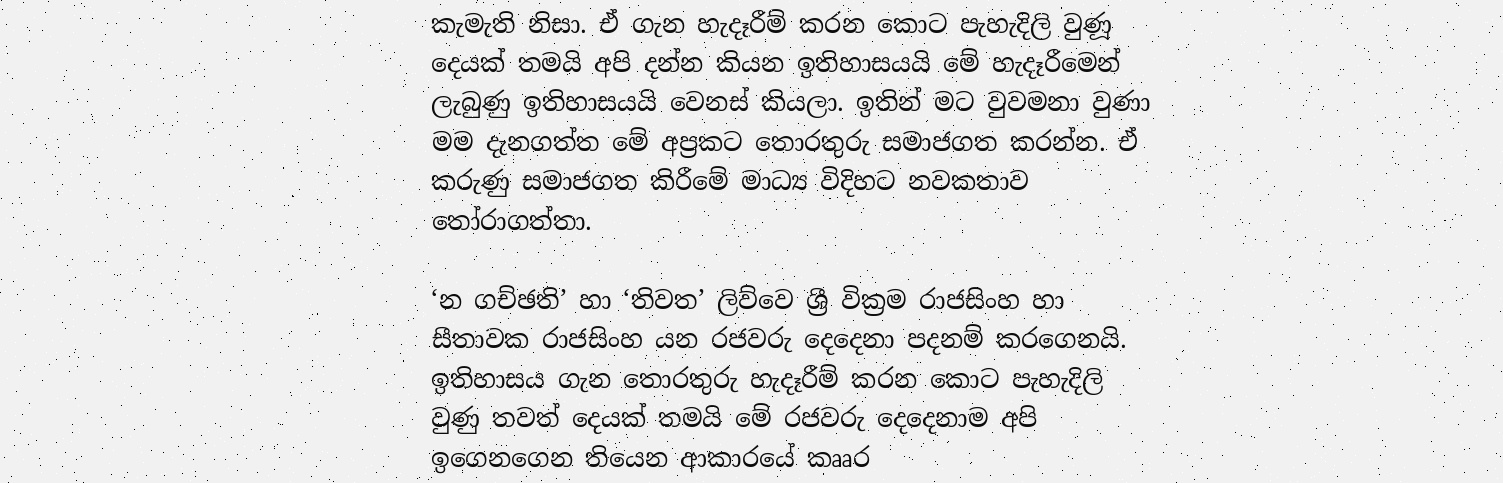කැමැති නිසා. ඒ ගැන හැදෑරීම් කරන කොට පැහැදිලි වුණූ දෙයක් තමයි අපි දන්න කියන ඉතිහාසයයි මේ හැදෑරීමෙන් ලැබුණු ඉතිහාසයයි වෙනස් කියලා. ඉතින් මට වුවමනා වුණා මම දැනගත්ත මේ අප්‍රකට තොරතුරු සමාජගත කරන්න. ඒ කරුණු සමාජගත කිරීමේ මාධ්‍ය විදිහට නවකතාව තෝරාගත්තා.

‘න ගච්ඡති’ හා ‘තිවත’ ලිව්වෙ ශ්‍රී වික්‍රම රාජසිංහ හා සීතාවක රාජසිංහ යන රජවරු දෙදෙනා පදනම් කරගෙනයි. ඉතිහාසය ගැන තොරතුරු හැදෑරීම් කරන කොට පැහැදිලි වුණු තවත් දෙයක් තමයි මේ රජවරු දෙදෙනාම අපි ඉගෙනගෙන තියෙන ආකාරයේ කෲර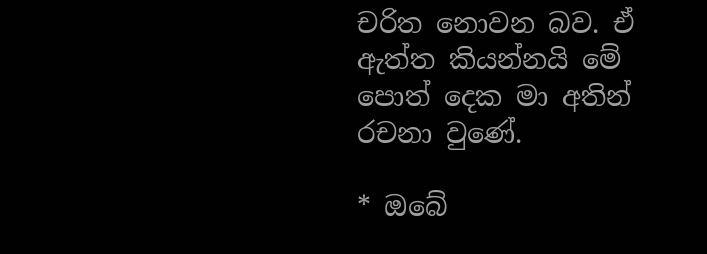චරිත නොවන බව. ඒ ඇත්ත කියන්නයි මේ පොත් දෙක මා අතින් රචනා වුණේ.

* ඔබේ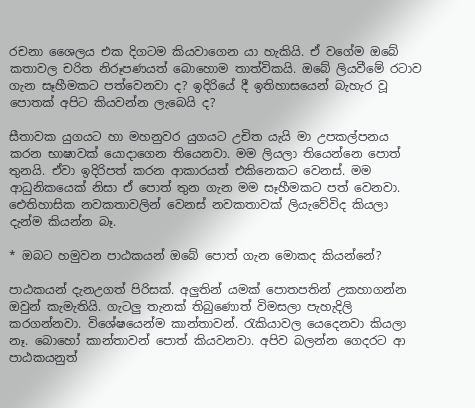රචනා ශෛලය එක දිගටම කියවාගෙන යා හැකියි. ඒ වගේම ඔබේ කතාවල චරිත නිරූපණයත් බොහොම තාත්විකයි. ඔබේ ලියවීමේ රටාව ගැන සෑහීමකට පත්වෙනවා ද? ඉදිරියේ දී ඉතිහාසයෙන් බැහැර වූ පොතක් අපිට කියවන්න ලැබෙයි ද?

සීතාවක යුගයට හා මහනුවර යුගයට උචිත යැයි මා උපකල්පනය කරන භාෂාවක් යොදාගෙන තියෙනවා. මම ලියලා තියෙන්නෙ පොත් තුනයි. ඒවා ඉදිරිපත් කරන ආකාරයත් එකිනෙකට වෙනස්. මම ආධුනිකයෙක් නිසා ඒ පොත් තුන ගැන මම සෑහීමකට පත් වෙනවා. ඓතිහාසික නවකතාවලින් වෙනස් නවකතාවක් ලියැවේවිද කියලා දැන්ම කියන්න බෑ.

* ඔබට හමුවන පාඨකයන් ඔබේ පොත් ගැන මොකද කියන්නේ?

පාඨකයන් දැනඋගත් පිරිසක්. අලුතින් යමක් පොතපතින් උකහාගන්න ඔවුන් කැමැතියි. ගැටලු තැනක් තිබුණොත් විමසලා පැහැදිලි කරගන්නවා. විශේෂයෙන්ම කාන්තාවන්. රැකියාවල යෙදෙනවා කියලා නෑ. බොහෝ කාන්තාවන් පොත් කියවනවා. අපිව බලන්න ගෙදරට ආ පාඨකයනුත්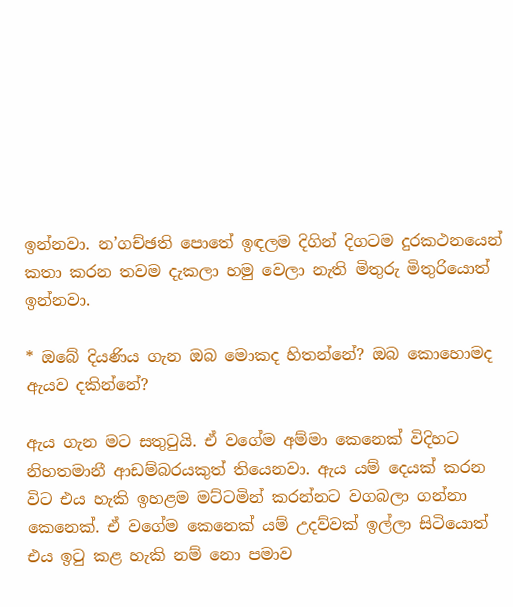ඉන්නවා. න’ගච්ඡති පොතේ ඉඳලම දිගින් දිගටම දුරකථනයෙන් කතා කරන තවම දැකලා හමු වෙලා නැති මිතුරු මිතුරියොත් ඉන්නවා.

* ඔබේ දියණිය ගැන ඔබ මොකද හිතන්නේ? ඔබ කොහොමද ඇයව දකින්නේ?

ඇය ගැන මට සතුටුයි. ඒ වගේම අම්මා කෙනෙක් විදිහට නිහතමානී ආඩම්බරයකුත් තියෙනවා. ඇය යම් දෙයක් කරන විට එය හැකි ඉහළම මට්ටමින් කරන්නට වගබලා ගන්නා කෙනෙක්. ඒ වගේම කෙනෙක් යම් උදව්වක් ඉල්ලා සිටියොත් එය ඉටු කළ හැකි නම් නො පමාව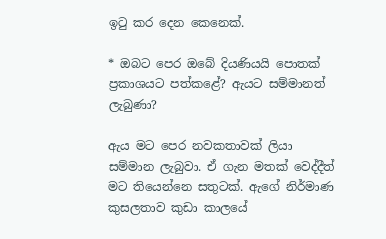ඉටු කර දෙන කෙනෙක්.

* ඔබට පෙර ඔබේ දියණියයි පොතක් ප්‍රකාශයට පත්කළේ? ඇයට සම්මානත් ලැබුණා?

ඇය මට පෙර නවකතාවක් ලියා සම්මාන ලැබුවා. ඒ ගැන මතක් වෙද්දීත් මට තියෙන්නෙ සතුටක්. ඇගේ නිර්මාණ කුසලතාව කුඩා කාලයේ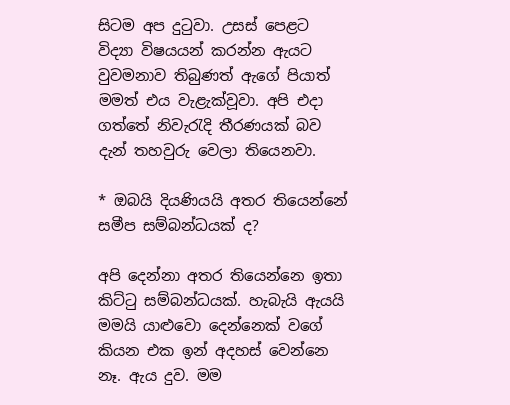සිටම අප දුටුවා. උසස් පෙළට විද්‍යා විෂයයන් කරන්න ඇයට වුවමනාව තිබුණත් ඇගේ පියාත් මමත් එය වැළැක්වූවා. අපි එදා ගත්තේ නිවැරැදි තීරණයක් බව දැන් තහවුරු වෙලා තියෙනවා.

* ඔබයි දියණියයි අතර තියෙන්නේ සමීප සම්බන්ධයක් ද?

අපි දෙන්නා අතර තියෙන්නෙ ඉතා කිට්ටු සම්බන්ධයක්. හැබැයි ඇයයි මමයි යාළුවො දෙන්නෙක් වගේ කියන එක ඉන් අදහස් වෙන්නෙ නෑ. ඇය දුව. මම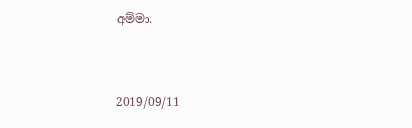අම්මා.



2019/09/11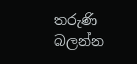තරුණි බලන්න